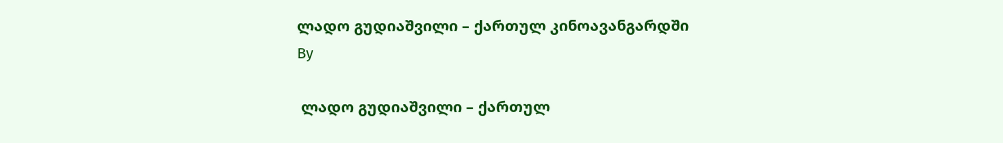ლადო გუდიაშვილი – ქართულ კინოავანგარდში
By

 ლადო გუდიაშვილი – ქართულ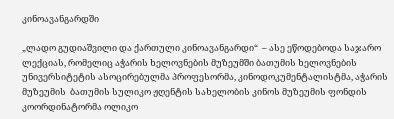კინოავანგარდში

„ლადო გუდიაშვილი და ქართული კინოავანგარდი“  – ასე ეწოდებოდა საჯარო ლექციას, რომელიც აჭარის ხელოვნების მუზეუმში ბათუმის ხელოვნების უნივერსიტეტის ასოცირებულმა პროფესორმა, კინოდოკუმენტალისტმა, აჭარის მუზეუმის  ბათუმის სულიკო ჟღენტის სახელობის კინოს მუზეუმის ფონდის კოორდინატორმა ოლიკო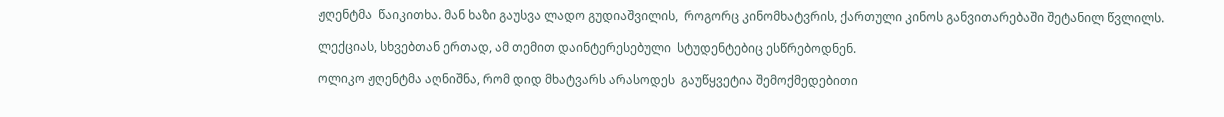ჟღენტმა  წაიკითხა. მან ხაზი გაუსვა ლადო გუდიაშვილის,  როგორც კინომხატვრის, ქართული კინოს განვითარებაში შეტანილ წვლილს.

ლექციას, სხვებთან ერთად, ამ თემით დაინტერესებული  სტუდენტებიც ესწრებოდნენ.

ოლიკო ჟღენტმა აღნიშნა, რომ დიდ მხატვარს არასოდეს  გაუწყვეტია შემოქმედებითი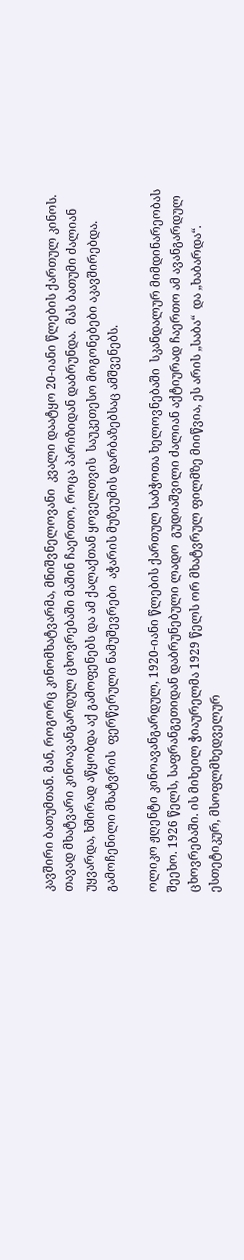კავშირი ბათუმთან. მან, როგორც კინომხატვარმა, მნიშვნელოვანი  კვალი დაატყო 20-იანი წლების ქართულ კინოს. თავად მხატვარი კინოავანგარდულ ცხოვრებაში მაშინ ჩაერთო, როცა პარიზიდან დაბრუნდა.  მას ბათუმი ძალიან უყვარდა, ხშირად აწყობდა აქ გამოფენებს და ამ ქალაქთან ყოველთვის  საუკეთესო მოგონებები აკავშირებდა. გამოჩენილი მხატვრის  ფერწერული ნამუშევრები  აჭარის მუზეუმის დარბაზებსაც ამშვენებს.

ოლიკო ჟღენტი კინოავანგარდულ, 1920-იანი წლების ქართულ საბჭოთა ხელოვნებაში  სკანდალურ მიმდინარეობას შეეხო. 1926 წელს, საფრანგეთიდან დაბრუნებული ლადო  გუდიაშვილი ძალიან აქტიურად ჩაერთო ამ ავანგარდულ ცხოვრებაში. ის მიხეილ ჭიაურელმა 1929 წელს ორ მხატვრულ ფილმზე მიიწვია, ეს არის „საბა“  და „ხაბარდა“. ესთეტიკურ, მსოფლმხედველურ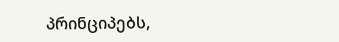პრინციპებს,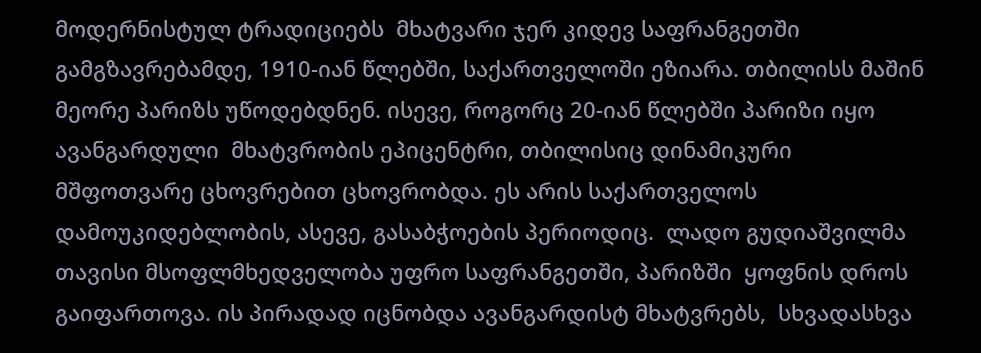მოდერნისტულ ტრადიციებს  მხატვარი ჯერ კიდევ საფრანგეთში გამგზავრებამდე, 1910-იან წლებში, საქართველოში ეზიარა. თბილისს მაშინ მეორე პარიზს უწოდებდნენ. ისევე, როგორც 20-იან წლებში პარიზი იყო ავანგარდული  მხატვრობის ეპიცენტრი, თბილისიც დინამიკური მშფოთვარე ცხოვრებით ცხოვრობდა. ეს არის საქართველოს დამოუკიდებლობის, ასევე, გასაბჭოების პერიოდიც.  ლადო გუდიაშვილმა თავისი მსოფლმხედველობა უფრო საფრანგეთში, პარიზში  ყოფნის დროს გაიფართოვა. ის პირადად იცნობდა ავანგარდისტ მხატვრებს,  სხვადასხვა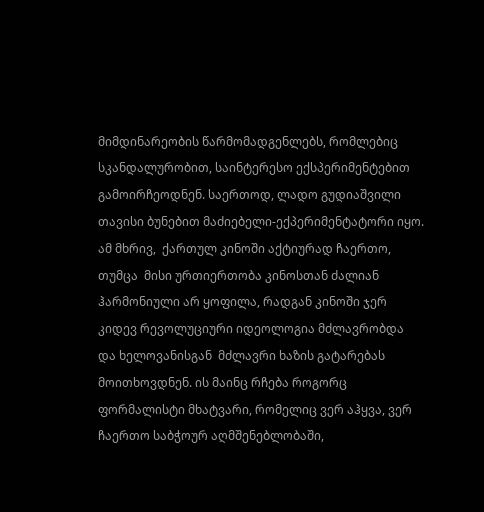მიმდინარეობის წარმომადგენლებს, რომლებიც სკანდალურობით, საინტერესო ექსპერიმენტებით გამოირჩეოდნენ. საერთოდ, ლადო გუდიაშვილი თავისი ბუნებით მაძიებელი-ექპერიმენტატორი იყო. ამ მხრივ,  ქართულ კინოში აქტიურად ჩაერთო, თუმცა  მისი ურთიერთობა კინოსთან ძალიან ჰარმონიული არ ყოფილა, რადგან კინოში ჯერ კიდევ რევოლუციური იდეოლოგია მძლავრობდა და ხელოვანისგან  მძლავრი ხაზის გატარებას მოითხოვდნენ. ის მაინც რჩება როგორც ფორმალისტი მხატვარი, რომელიც ვერ აჰყვა, ვერ ჩაერთო საბჭოურ აღმშენებლობაში,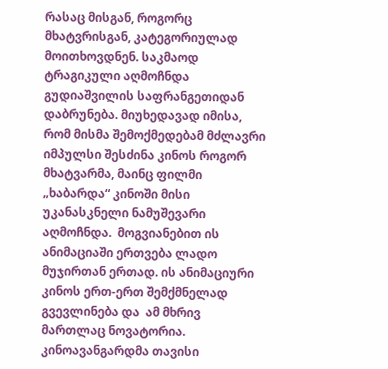რასაც მისგან, როგორც  მხატვრისგან, კატეგორიულად მოითხოვდნენ. საკმაოდ ტრაგიკული აღმოჩნდა გუდიაშვილის საფრანგეთიდან დაბრუნება. მიუხედავად იმისა, რომ მისმა შემოქმედებამ მძლავრი იმპულსი შესძინა კინოს როგორ მხატვარმა, მაინც ფილმი „ხაბარდა“ კინოში მისი უკანასკნელი ნამუშევარი აღმოჩნდა.  მოგვიანებით ის ანიმაციაში ერთვება ლადო მუჯირთან ერთად. ის ანიმაციური კინოს ერთ-ერთ შემქმნელად გვევლინება და  ამ მხრივ მართლაც ნოვატორია. კინოავანგარდმა თავისი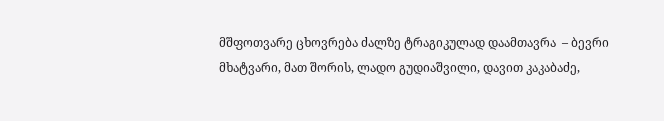მშფოთვარე ცხოვრება ძალზე ტრაგიკულად დაამთავრა  – ბევრი მხატვარი, მათ შორის, ლადო გუდიაშვილი, დავით კაკაბაძე,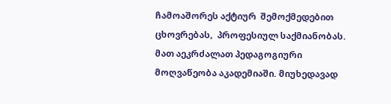ჩამოაშორეს აქტიურ  შემოქმედებით ცხოვრებას,  პროფესიულ საქმიანობას.  მათ აეკრძალათ პედაგოგიური მოღვაწეობა აკადემიაში. მიუხედავად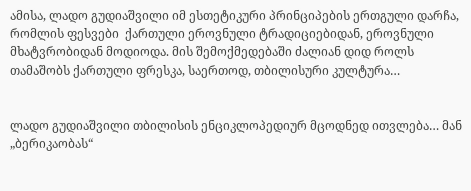ამისა, ლადო გუდიაშვილი იმ ესთეტიკური პრინციპების ერთგული დარჩა, რომლის ფესვები  ქართული ეროვნული ტრადიციებიდან, ეროვნული მხატვრობიდან მოდიოდა. მის შემოქმედებაში ძალიან დიდ როლს თამაშობს ქართული ფრესკა, საერთოდ, თბილისური კულტურა…


ლადო გუდიაშვილი თბილისის ენციკლოპედიურ მცოდნედ ითვლება… მან  „ბერიკაობას“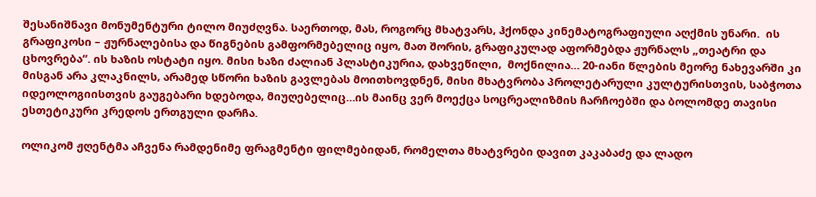შესანიშნავი მონუმენტური ტილო მიუძღვნა. საერთოდ, მას, როგორც მხატვარს, ჰქონდა კინემატოგრაფიული აღქმის უნარი.  ის  გრაფიკოსი – ჟურნალებისა და წიგნების გამფორმებელიც იყო, მათ შორის, გრაფიკულად აფორმებდა ჟურნალს „თეატრი და ცხოვრება“. ის ხაზის ოსტატი იყო. მისი ხაზი ძალიან პლასტიკურია, დახვეწილი,  მოქნილია… 20-იანი წლების მეორე ნახევარში კი  მისგან არა კლაკნილს, არამედ სწორი ხაზის გავლებას მოითხოვდნენ, მისი მხატვრობა პროლეტარული კულტურისთვის, საბჭოთა იდეოლოგიისთვის გაუგებარი ხდებოდა, მიუღებელიც…ის მაინც ვერ მოექცა სოცრეალიზმის ჩარჩოებში და ბოლომდე თავისი ესთეტიკური კრედოს ერთგული დარჩა.

ოლიკომ ჟღენტმა აჩვენა რამდენიმე ფრაგმენტი ფილმებიდან, რომელთა მხატვრები დავით კაკაბაძე და ლადო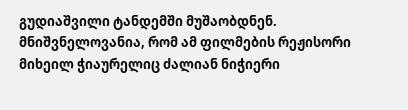გუდიაშვილი ტანდემში მუშაობდნენ. მნიშვნელოვანია, რომ ამ ფილმების რეჟისორი მიხეილ ჭიაურელიც ძალიან ნიჭიერი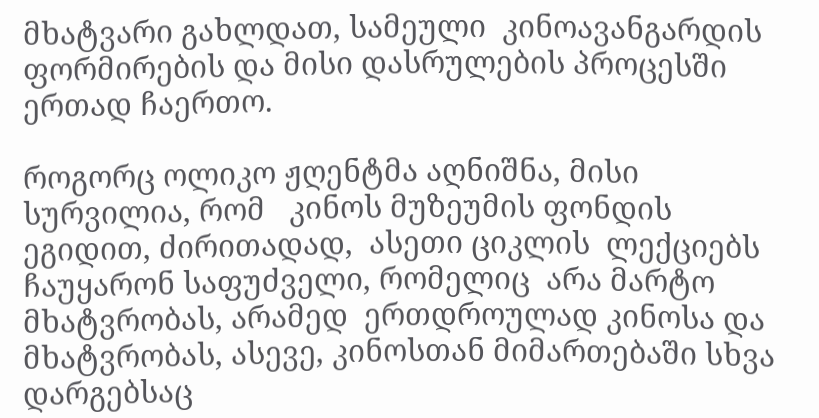მხატვარი გახლდათ, სამეული  კინოავანგარდის ფორმირების და მისი დასრულების პროცესში ერთად ჩაერთო.

როგორც ოლიკო ჟღენტმა აღნიშნა, მისი სურვილია, რომ   კინოს მუზეუმის ფონდის ეგიდით, ძირითადად,  ასეთი ციკლის  ლექციებს ჩაუყარონ საფუძველი, რომელიც  არა მარტო მხატვრობას, არამედ  ერთდროულად კინოსა და მხატვრობას, ასევე, კინოსთან მიმართებაში სხვა დარგებსაც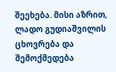შეეხება. მისი აზრით, ლადო გუდიაშვილის ცხოვრება და შემოქმედება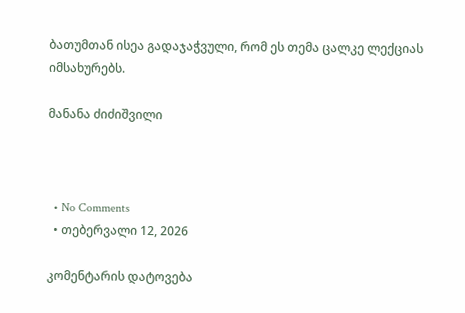ბათუმთან ისეა გადაჯაჭვული, რომ ეს თემა ცალკე ლექციას იმსახურებს.

მანანა ძიძიშვილი



  • No Comments
  • თებერვალი 12, 2026

კომენტარის დატოვება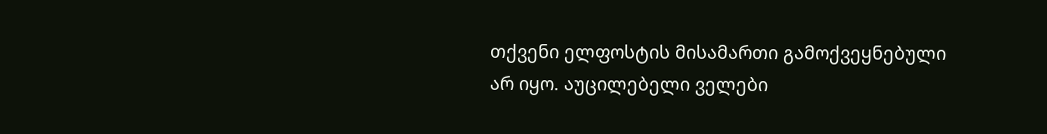თქვენი ელფოსტის მისამართი გამოქვეყნებული არ იყო. აუცილებელი ველები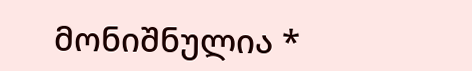მონიშნულია *